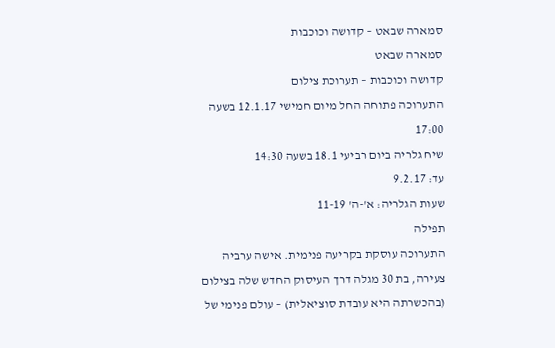סמארה שבאט – קדושה וכוכבות
סמארה שבאט
קדושה וכוכבות – תערוכת צילום
התערוכה פתוחה החל מיום חמישי 12.1.17 בשעה 17:00
שיח גלריה ביום רביעי 18.1 בשעה 14:30
עד: 9.2.17
שעות הגלריה: א'-ה' 11-19
תפילה
התערוכה עוסקת בקריעה פנימית. אישה ערביה צעירה, בת 30 מגלה דרך העיסוק החדש שלה בצילום (בהכשרתה היא עובדת סוציאלית) – עולם פנימי של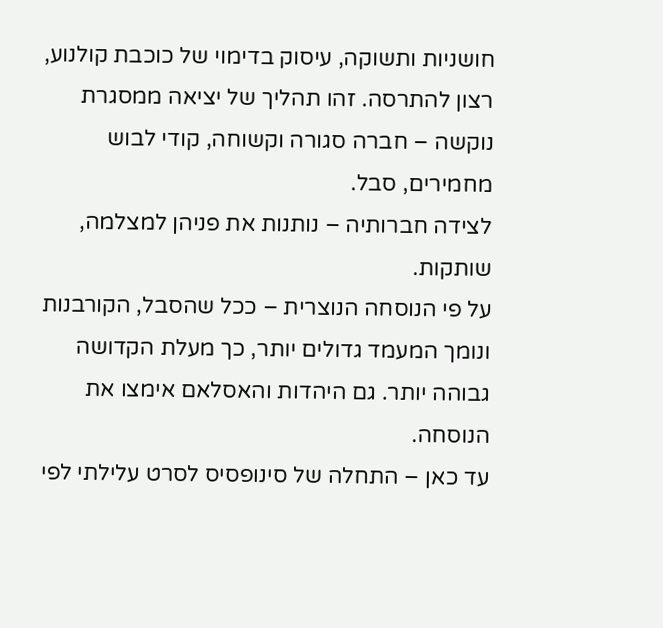חושניות ותשוקה, עיסוק בדימוי של כוכבת קולנוע, רצון להתרסה. זהו תהליך של יציאה ממסגרת נוקשה – חברה סגורה וקשוחה, קודי לבוש מחמירים, סבל.
לצידה חברותיה – נותנות את פניהן למצלמה, שותקות.
על פי הנוסחה הנוצרית – ככל שהסבל, הקורבנות ונומך המעמד גדולים יותר, כך מעלת הקדושה גבוהה יותר. גם היהדות והאסלאם אימצו את הנוסחה.
עד כאן – התחלה של סינופסיס לסרט עלילתי לפי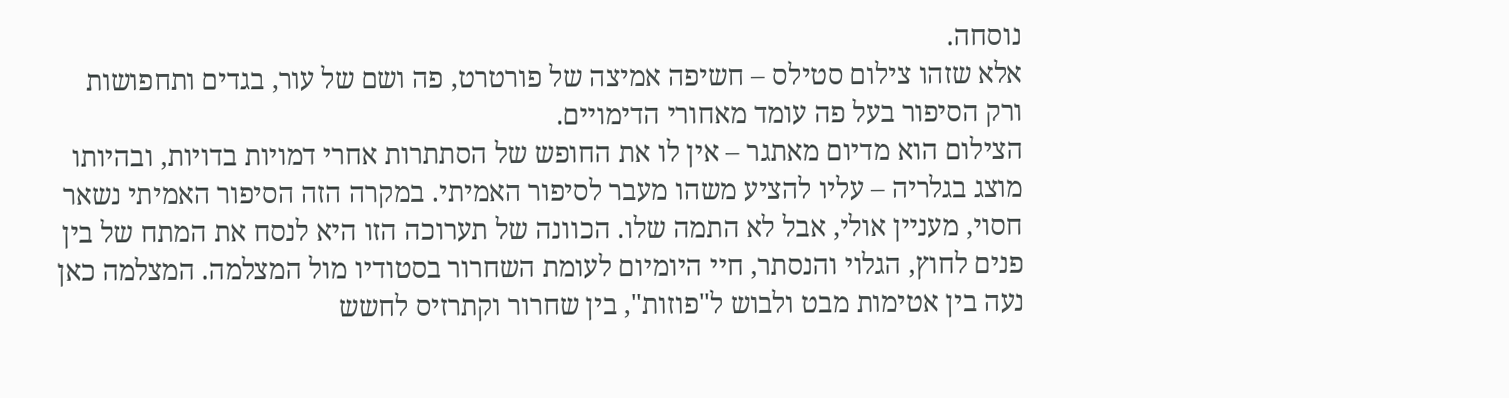נוסחה.
אלא שזהו צילום סטילס – חשיפה אמיצה של פורטרט, פה ושם של עור, בגדים ותחפושות ורק הסיפור בעל פה עומד מאחורי הדימויים.
הצילום הוא מדיום מאתגר – אין לו את החופש של הסתתרות אחרי דמויות בדויות, ובהיותו מוצג בגלריה – עליו להציע משהו מעבר לסיפור האמיתי. במקרה הזה הסיפור האמיתי נשאר חסוי, מעניין אולי, אבל לא התמה שלו. הכוונה של תערוכה הזו היא לנסח את המתח של בין פנים לחוץ, הגלוי והנסתר, חיי היומיום לעומת השחרור בסטודיו מול המצלמה. המצלמה כאן נעה בין אטימות מבט ולבוש ל"פוזות", בין שחרור וקתרזיס לחשש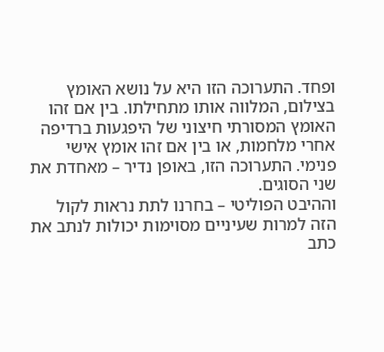ופחד. התערוכה הזו היא על נושא האומץ בצילום, המלווה אותו מתחילתו. בין אם זהו האומץ המסורתי חיצוני של היפגעות ברדיפה אחרי מלחמות, או בין אם זהו אומץ אישי פנימי. התערוכה הזו, באופן נדיר – מאחדת את שני הסוגים.
וההיבט הפוליטי – בחרנו לתת נראות לקול הזה למרות שעיניים מסוימות יכולות לנתב את כתב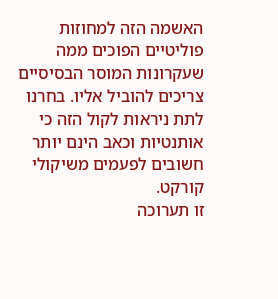האשמה הזה למחוזות פוליטיים הפוכים ממה שעקרונות המוסר הבסיסיים צריכים להוביל אליו. בחרנו לתת ניראות לקול הזה כי אותנטיות וכאב הינם יותר חשובים לפעמים משיקולי קורקט.
זו תערוכה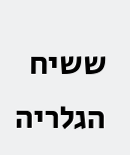ששיח הגלריה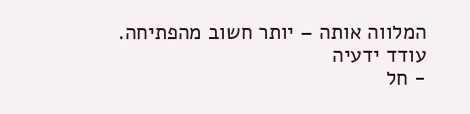המלווה אותה – יותר חשוב מהפתיחה.
עודד ידעיה
- חל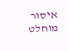איסור מוחלט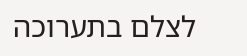לצלם בתערוכה